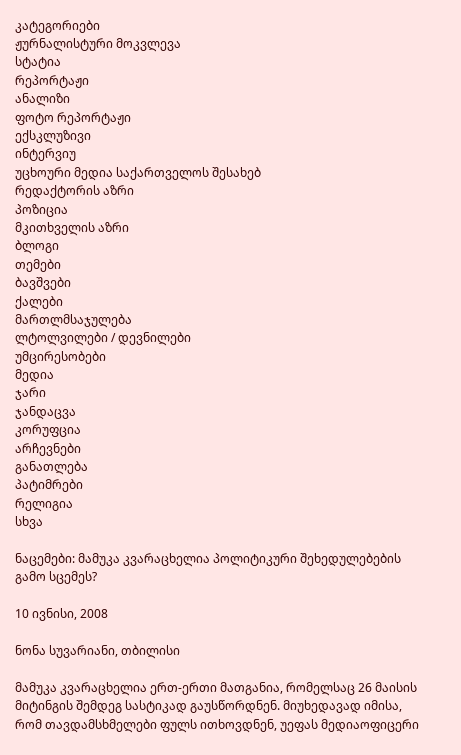კატეგორიები
ჟურნალისტური მოკვლევა
სტატია
რეპორტაჟი
ანალიზი
ფოტო რეპორტაჟი
ექსკლუზივი
ინტერვიუ
უცხოური მედია საქართველოს შესახებ
რედაქტორის აზრი
პოზიცია
მკითხველის აზრი
ბლოგი
თემები
ბავშვები
ქალები
მართლმსაჯულება
ლტოლვილები / დევნილები
უმცირესობები
მედია
ჯარი
ჯანდაცვა
კორუფცია
არჩევნები
განათლება
პატიმრები
რელიგია
სხვა

ნაცემები: მამუკა კვარაცხელია პოლიტიკური შეხედულებების გამო სცემეს?

10 ივნისი, 2008

ნონა სუვარიანი, თბილისი

მამუკა კვარაცხელია ერთ-ერთი მათგანია, რომელსაც 26 მაისის მიტინგის შემდეგ სასტიკად გაუსწორდნენ. მიუხედავად იმისა, რომ თავდამსხმელები ფულს ითხოვდნენ, უეფას მედიაოფიცერი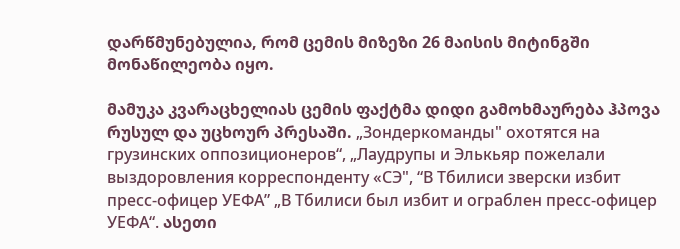დარწმუნებულია, რომ ცემის მიზეზი 26 მაისის მიტინგში მონაწილეობა იყო.

მამუკა კვარაცხელიას ცემის ფაქტმა დიდი გამოხმაურება ჰპოვა რუსულ და უცხოურ პრესაში. „Зондеркоманды" охотятся на грузинских оппозиционеров“, „Лаудрупы и Элькьяр пожелали выздоровления корреспонденту «СЭ", “В Тбилиси зверски избит пресс-офицер УЕФА” „В Тбилиси был избит и ограблен пресс-офицер УЕФА“. ასეთი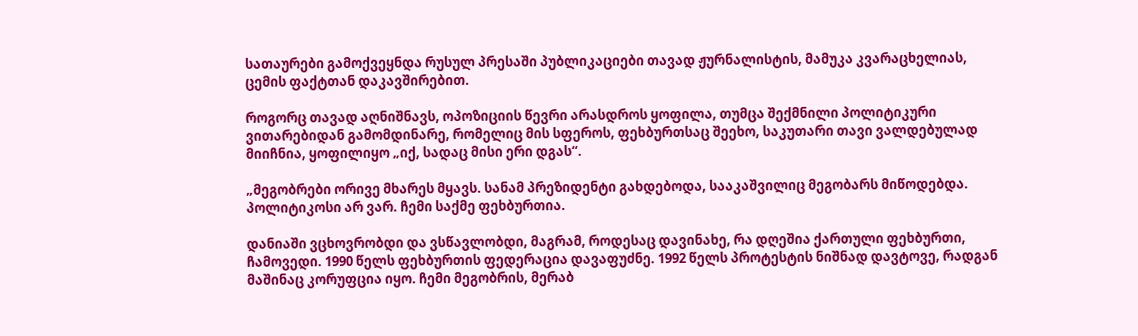სათაურები გამოქვეყნდა რუსულ პრესაში პუბლიკაციები თავად ჟურნალისტის, მამუკა კვარაცხელიას, ცემის ფაქტთან დაკავშირებით.

როგორც თავად აღნიშნავს, ოპოზიციის წევრი არასდროს ყოფილა, თუმცა შექმნილი პოლიტიკური ვითარებიდან გამომდინარე, რომელიც მის სფეროს, ფეხბურთსაც შეეხო, საკუთარი თავი ვალდებულად მიიჩნია, ყოფილიყო „იქ, სადაც მისი ერი დგას“.

„მეგობრები ორივე მხარეს მყავს. სანამ პრეზიდენტი გახდებოდა, სააკაშვილიც მეგობარს მიწოდებდა. პოლიტიკოსი არ ვარ. ჩემი საქმე ფეხბურთია.

დანიაში ვცხოვრობდი და ვსწავლობდი, მაგრამ, როდესაც დავინახე, რა დღეშია ქართული ფეხბურთი, ჩამოვედი. 1990 წელს ფეხბურთის ფედერაცია დავაფუძნე. 1992 წელს პროტესტის ნიშნად დავტოვე, რადგან მაშინაც კორუფცია იყო. ჩემი მეგობრის, მერაბ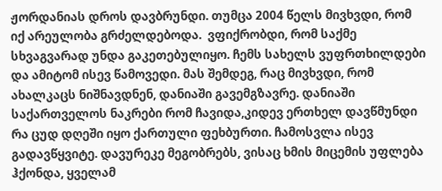ჟორდანიას დროს დავბრუნდი. თუმცა 2004 წელს მივხვდი, რომ იქ არეულობა გრძელდებოდა.  ვფიქრობდი, რომ საქმე სხვაგვარად უნდა გაკეთებულიყო. ჩემს სახელს ვუფრთხილდები და ამიტომ ისევ წამოვედი. მას შემდეგ, რაც მივხვდი, რომ ახალკაცს ნიშნავდნენ, დანიაში გავემგზავრე. დანიაში საქართველოს ნაკრები რომ ჩავიდა,კიდევ ერთხელ დავწმუნდი რა ცუდ დღეში იყო ქართული ფეხბურთი. ჩამოსვლა ისევ გადავწყვიტე. დავურეკე მეგობრებს, ვისაც ხმის მიცემის უფლება ჰქონდა, ყველამ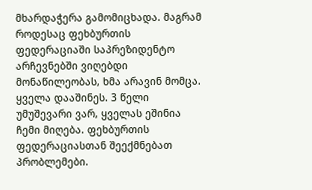მხარდაჭერა გამომიცხადა. მაგრამ როდესაც ფეხბურთის ფედერაციაში საპრეზიდენტო არჩევნებში ვიღებდი მონაწილეობას, ხმა არავინ მომცა. ყველა დააშინეს. 3 წელი უმუშევარი ვარ, ყველას ეშინია ჩემი მიღება. ფეხბურთის ფედერაციასთან შეექმნებათ პრობლემები.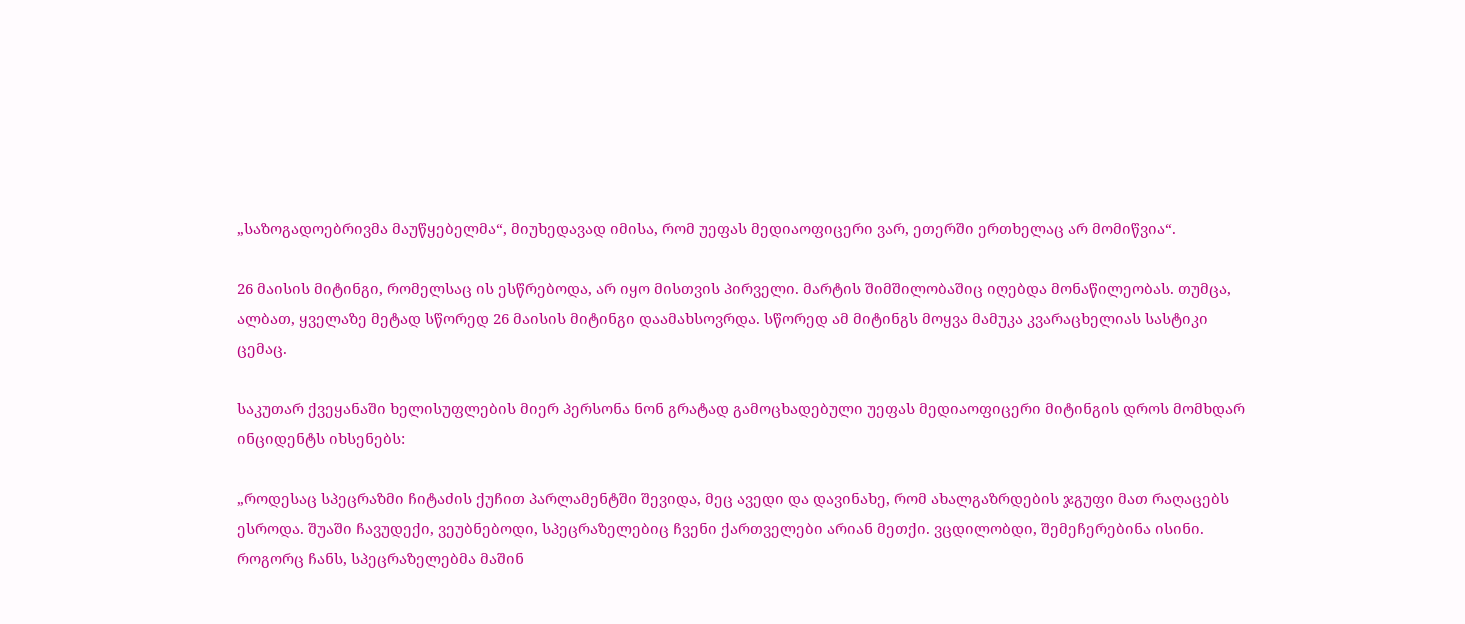„საზოგადოებრივმა მაუწყებელმა“, მიუხედავად იმისა, რომ უეფას მედიაოფიცერი ვარ, ეთერში ერთხელაც არ მომიწვია“.

26 მაისის მიტინგი, რომელსაც ის ესწრებოდა, არ იყო მისთვის პირველი. მარტის შიმშილობაშიც იღებდა მონაწილეობას. თუმცა, ალბათ, ყველაზე მეტად სწორედ 26 მაისის მიტინგი დაამახსოვრდა. სწორედ ამ მიტინგს მოყვა მამუკა კვარაცხელიას სასტიკი ცემაც.

საკუთარ ქვეყანაში ხელისუფლების მიერ პერსონა ნონ გრატად გამოცხადებული უეფას მედიაოფიცერი მიტინგის დროს მომხდარ ინციდენტს იხსენებს:

„როდესაც სპეცრაზმი ჩიტაძის ქუჩით პარლამენტში შევიდა, მეც ავედი და დავინახე, რომ ახალგაზრდების ჯგუფი მათ რაღაცებს  ესროდა. შუაში ჩავუდექი, ვეუბნებოდი, სპეცრაზელებიც ჩვენი ქართველები არიან მეთქი. ვცდილობდი, შემეჩერებინა ისინი. როგორც ჩანს, სპეცრაზელებმა მაშინ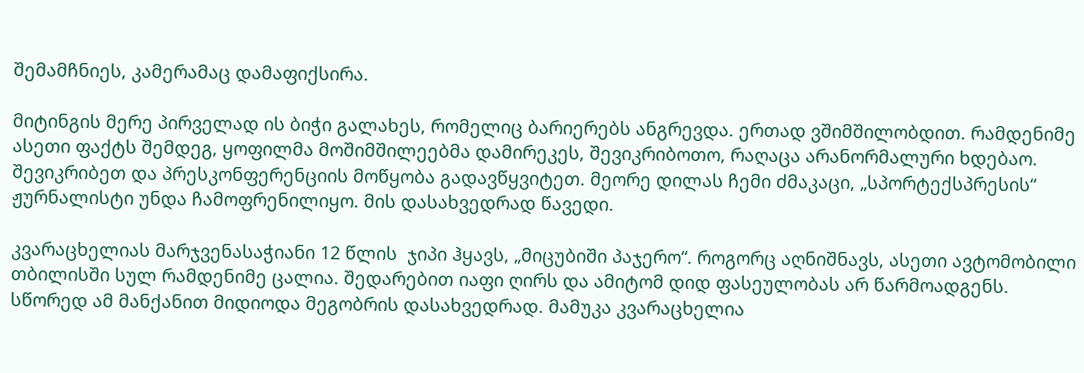შემამჩნიეს, კამერამაც დამაფიქსირა.

მიტინგის მერე პირველად ის ბიჭი გალახეს, რომელიც ბარიერებს ანგრევდა. ერთად ვშიმშილობდით. რამდენიმე ასეთი ფაქტს შემდეგ, ყოფილმა მოშიმშილეებმა დამირეკეს, შევიკრიბოთო, რაღაცა არანორმალური ხდებაო. შევიკრიბეთ და პრესკონფერენციის მოწყობა გადავწყვიტეთ. მეორე დილას ჩემი ძმაკაცი, „სპორტექსპრესის“ ჟურნალისტი უნდა ჩამოფრენილიყო. მის დასახვედრად წავედი.

კვარაცხელიას მარჯვენასაჭიანი 12 წლის  ჯიპი ჰყავს, „მიცუბიში პაჯერო“. როგორც აღნიშნავს, ასეთი ავტომობილი თბილისში სულ რამდენიმე ცალია. შედარებით იაფი ღირს და ამიტომ დიდ ფასეულობას არ წარმოადგენს. სწორედ ამ მანქანით მიდიოდა მეგობრის დასახვედრად. მამუკა კვარაცხელია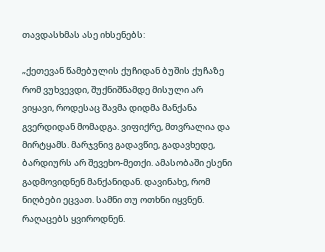თავდასხმას ასე იხსენებს:

„ქეთევან წამებულის ქუჩიდან ბუშის ქუჩაზე რომ ვუხვევდი, შუქნიშნამდე მისული არ ვიყავი, როდესაც შავმა დიდმა მანქანა გვერდიდან მომადგა. ვიფიქრე, მთვრალია და მირტყამს. მარჯვნივ გადავწიე, გადავხედე, ბარდიურს არ შევეხო-მეთქი. ამასობაში ესენი გადმოვიდნენ მანქანიდან. დავინახე, რომ ნიღბები ეცვათ. სამნი თუ ოთხნი იყვნენ. რაღაცებს ყვიროდნენ.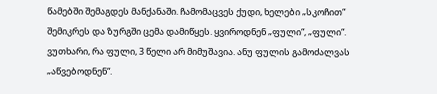წამებში შემაგდეს მანქანაში. ჩამომაცვეს ქუდი, ხელები „სკოჩით“ შემიკრეს და ზურგში ცემა დამიწყეს. ყვიროდნენ „ფული“, „ფული“. ვუთხარი, რა ფული, 3 წელი არ მიმუშავია. ანუ ფულის გამოძალვას „აწვებოდნენ“.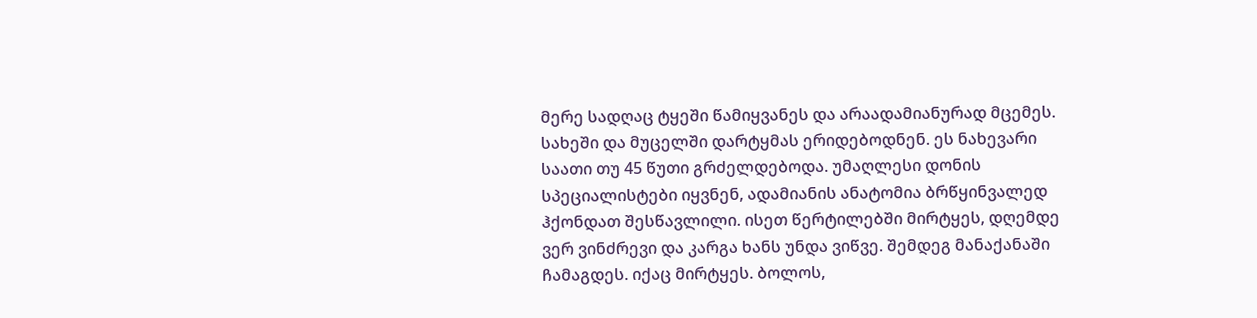მერე სადღაც ტყეში წამიყვანეს და არაადამიანურად მცემეს. სახეში და მუცელში დარტყმას ერიდებოდნენ. ეს ნახევარი საათი თუ 45 წუთი გრძელდებოდა. უმაღლესი დონის სპეციალისტები იყვნენ, ადამიანის ანატომია ბრწყინვალედ ჰქონდათ შესწავლილი. ისეთ წერტილებში მირტყეს, დღემდე ვერ ვინძრევი და კარგა ხანს უნდა ვიწვე. შემდეგ მანაქანაში ჩამაგდეს. იქაც მირტყეს. ბოლოს,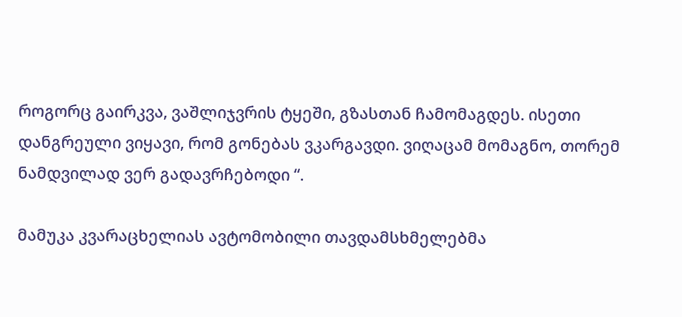როგორც გაირკვა, ვაშლიჯვრის ტყეში, გზასთან ჩამომაგდეს. ისეთი დანგრეული ვიყავი, რომ გონებას ვკარგავდი. ვიღაცამ მომაგნო, თორემ ნამდვილად ვერ გადავრჩებოდი “.

მამუკა კვარაცხელიას ავტომობილი თავდამსხმელებმა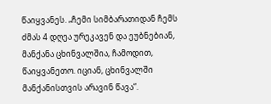წაიყვანეს. „ჩემი სიმბარათიდან ჩემს ძმას 4 დღეა ურეკავენ და ეუბნებიან, მანქანა ცხინვალშია, ჩამოდით, წაიყვანეთო. იციან, ცხინვალში მანქანისთვის არავინ წავა“.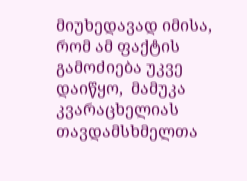მიუხედავად იმისა, რომ ამ ფაქტის გამოძიება უკვე დაიწყო,  მამუკა კვარაცხელიას თავდამსხმელთა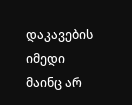დაკავების იმედი მაინც არ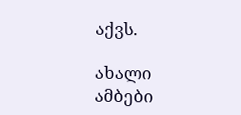აქვს.

ახალი ამბები